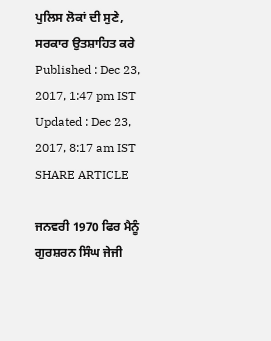ਪੁਲਿਸ ਲੋਕਾਂ ਦੀ ਸੁਣੇ, ਸਰਕਾਰ ਉਤਸ਼ਾਹਿਤ ਕਰੇ
Published : Dec 23, 2017, 1:47 pm IST
Updated : Dec 23, 2017, 8:17 am IST
SHARE ARTICLE

ਜਨਵਰੀ 1970 ਫਿਰ ਮੈਨੂੰ ਗੁਰਸ਼ਰਨ ਸਿੰਘ ਜੇਜੀ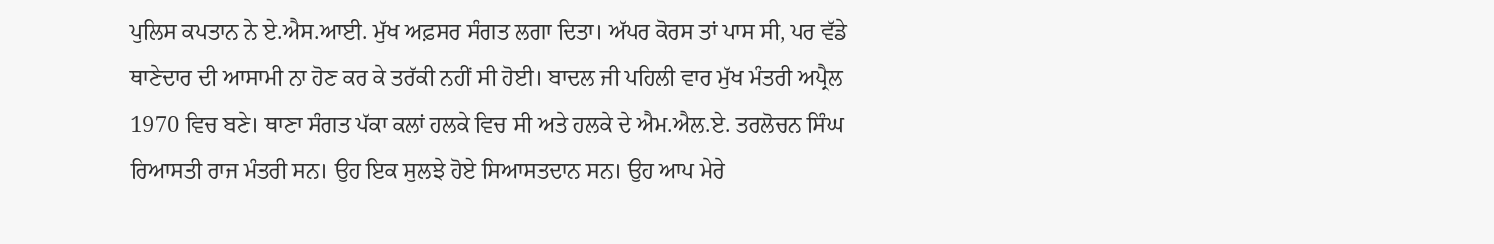ਪੁਲਿਸ ਕਪਤਾਨ ਨੇ ਏ.ਐਸ.ਆਈ. ਮੁੱਖ ਅਫ਼ਸਰ ਸੰਗਤ ਲਗਾ ਦਿਤਾ। ਅੱਪਰ ਕੋਰਸ ਤਾਂ ਪਾਸ ਸੀ, ਪਰ ਵੱਡੇ ਥਾਣੇਦਾਰ ਦੀ ਆਸਾਮੀ ਨਾ ਹੋਣ ਕਰ ਕੇ ਤਰੱਕੀ ਨਹੀਂ ਸੀ ਹੋਈ। ਬਾਦਲ ਜੀ ਪਹਿਲੀ ਵਾਰ ਮੁੱਖ ਮੰਤਰੀ ਅਪ੍ਰੈਲ 1970 ਵਿਚ ਬਣੇ। ਥਾਣਾ ਸੰਗਤ ਪੱਕਾ ਕਲਾਂ ਹਲਕੇ ਵਿਚ ਸੀ ਅਤੇ ਹਲਕੇ ਦੇ ਐਮ.ਐਲ.ਏ. ਤਰਲੋਚਨ ਸਿੰਘ ਰਿਆਸਤੀ ਰਾਜ ਮੰਤਰੀ ਸਨ। ਉਹ ਇਕ ਸੁਲਝੇ ਹੋਏ ਸਿਆਸਤਦਾਨ ਸਨ। ਉਹ ਆਪ ਮੇਰੇ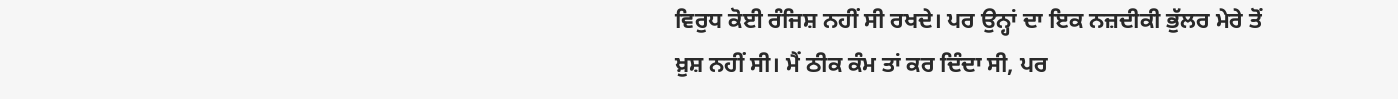ਵਿਰੁਧ ਕੋਈ ਰੰਜਿਸ਼ ਨਹੀਂ ਸੀ ਰਖਦੇ। ਪਰ ਉਨ੍ਹਾਂ ਦਾ ਇਕ ਨਜ਼ਦੀਕੀ ਭੁੱਲਰ ਮੇਰੇ ਤੋਂ ਖ਼ੁਸ਼ ਨਹੀਂ ਸੀ। ਮੈਂ ਠੀਕ ਕੰਮ ਤਾਂ ਕਰ ਦਿੰਦਾ ਸੀ, ਪਰ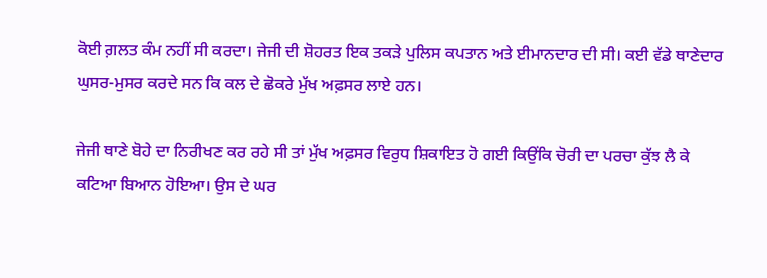ਕੋਈ ਗ਼ਲਤ ਕੰਮ ਨਹੀਂ ਸੀ ਕਰਦਾ। ਜੇਜੀ ਦੀ ਸ਼ੋਹਰਤ ਇਕ ਤਕੜੇ ਪੁਲਿਸ ਕਪਤਾਨ ਅਤੇ ਈਮਾਨਦਾਰ ਦੀ ਸੀ। ਕਈ ਵੱਡੇ ਥਾਣੇਦਾਰ ਘੁਸਰ-ਮੁਸਰ ਕਰਦੇ ਸਨ ਕਿ ਕਲ ਦੇ ਛੋਕਰੇ ਮੁੱਖ ਅਫ਼ਸਰ ਲਾਏ ਹਨ।

ਜੇਜੀ ਥਾਣੇ ਬੋਹੇ ਦਾ ਨਿਰੀਖਣ ਕਰ ਰਹੇ ਸੀ ਤਾਂ ਮੁੱਖ ਅਫ਼ਸਰ ਵਿਰੁਧ ਸ਼ਿਕਾਇਤ ਹੋ ਗਈ ਕਿਉਂਕਿ ਚੋਰੀ ਦਾ ਪਰਚਾ ਕੁੱਝ ਲੈ ਕੇ ਕਟਿਆ ਬਿਆਨ ਹੋਇਆ। ਉਸ ਦੇ ਘਰ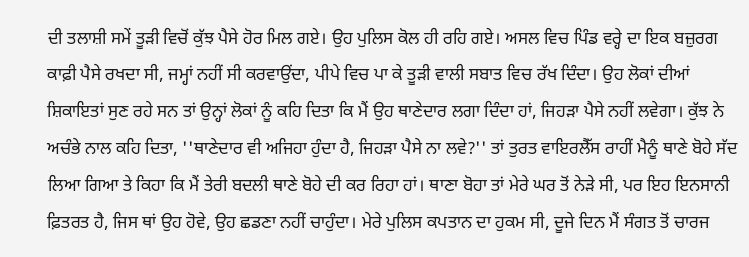ਦੀ ਤਲਾਸ਼ੀ ਸਮੇਂ ਤੂੜੀ ਵਿਚੋਂ ਕੁੱਝ ਪੈਸੇ ਹੋਰ ਮਿਲ ਗਏ। ਉਹ ਪੁਲਿਸ ਕੋਲ ਹੀ ਰਹਿ ਗਏ। ਅਸਲ ਵਿਚ ਪਿੰਡ ਵਰ੍ਹੇ ਦਾ ਇਕ ਬਜ਼ੁਰਗ ਕਾਫ਼ੀ ਪੈਸੇ ਰਖਦਾ ਸੀ, ਜਮ੍ਹਾਂ ਨਹੀਂ ਸੀ ਕਰਵਾਉਂਦਾ, ਪੀਪੇ ਵਿਚ ਪਾ ਕੇ ਤੂੜੀ ਵਾਲੀ ਸਬਾਤ ਵਿਚ ਰੱਖ ਦਿੰਦਾ। ਉਹ ਲੋਕਾਂ ਦੀਆਂ ਸ਼ਿਕਾਇਤਾਂ ਸੁਣ ਰਹੇ ਸਨ ਤਾਂ ਉਨ੍ਹਾਂ ਲੋਕਾਂ ਨੂੰ ਕਹਿ ਦਿਤਾ ਕਿ ਮੈਂ ਉਹ ਥਾਣੇਦਾਰ ਲਗਾ ਦਿੰਦਾ ਹਾਂ, ਜਿਹੜਾ ਪੈਸੇ ਨਹੀਂ ਲਵੇਗਾ। ਕੁੱਝ ਨੇ ਅਚੰਭੇ ਨਾਲ ਕਹਿ ਦਿਤਾ, ''ਥਾਣੇਦਾਰ ਵੀ ਅਜਿਹਾ ਹੁੰਦਾ ਹੈ, ਜਿਹੜਾ ਪੈਸੇ ਨਾ ਲਵੇ?'' ਤਾਂ ਤੁਰਤ ਵਾਇਰਲੈੱਸ ਰਾਹੀਂ ਮੈਨੂੰ ਥਾਣੇ ਬੋਹੇ ਸੱਦ ਲਿਆ ਗਿਆ ਤੇ ਕਿਹਾ ਕਿ ਮੈਂ ਤੇਰੀ ਬਦਲੀ ਥਾਣੇ ਬੋਹੇ ਦੀ ਕਰ ਰਿਹਾ ਹਾਂ। ਥਾਣਾ ਬੋਹਾ ਤਾਂ ਮੇਰੇ ਘਰ ਤੋਂ ਨੇੜੇ ਸੀ, ਪਰ ਇਹ ਇਨਸਾਨੀ ਫ਼ਿਤਰਤ ਹੈ, ਜਿਸ ਥਾਂ ਉਹ ਹੋਵੇ, ਉਹ ਛਡਣਾ ਨਹੀਂ ਚਾਹੁੰਦਾ। ਮੇਰੇ ਪੁਲਿਸ ਕਪਤਾਨ ਦਾ ਹੁਕਮ ਸੀ, ਦੂਜੇ ਦਿਨ ਮੈਂ ਸੰਗਤ ਤੋਂ ਚਾਰਜ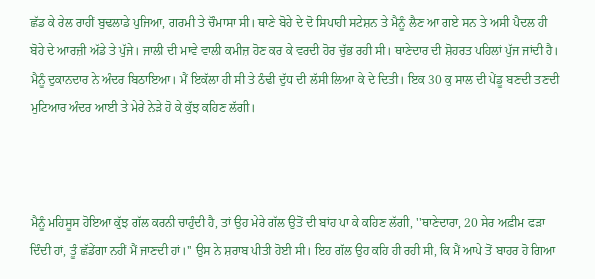ਛੱਡ ਕੇ ਰੇਲ ਰਾਹੀਂ ਬੁਢਲਾਡੇ ਪੁਜਿਆ, ਗਰਮੀ ਤੇ ਚੌਮਾਸਾ ਸੀ। ਥਾਣੇ ਬੋਹੇ ਦੇ ਦੋ ਸਿਪਾਹੀ ਸਟੇਸ਼ਨ ਤੇ ਮੈਨੂੰ ਲੈਣ ਆ ਗਏ ਸਨ ਤੇ ਅਸੀ ਪੈਦਲ ਹੀ ਬੋਹੇ ਦੇ ਆਰਜ਼ੀ ਅੱਡੇ ਤੇ ਪੁੱਜੇ। ਜਾਲੀ ਦੀ ਮਾਵੇ ਵਾਲੀ ਕਮੀਜ਼ ਹੋਣ ਕਰ ਕੇ ਵਰਦੀ ਹੋਰ ਚੁੱਭ ਰਹੀ ਸੀ। ਥਾਣੇਦਾਰ ਦੀ ਸ਼ੋਹਰਤ ਪਹਿਲਾਂ ਪੁੱਜ ਜਾਂਦੀ ਹੈ। ਮੈਨੂੰ ਦੁਕਾਨਦਾਰ ਨੇ ਅੰਦਰ ਬਿਠਾਇਆ। ਮੈਂ ਇਕੱਲਾ ਹੀ ਸੀ ਤੇ ਠੰਢੀ ਦੁੱਧ ਦੀ ਲੱਸੀ ਲਿਆ ਕੇ ਦੇ ਦਿਤੀ। ਇਕ 30 ਕੁ ਸਾਲ ਦੀ ਪੇਂਡੂ ਬਣਦੀ ਤਣਦੀ ਮੁਟਿਆਰ ਅੰਦਰ ਆਈ ਤੇ ਮੇਰੇ ਨੇੜੇ ਹੋ ਕੇ ਕੁੱਝ ਕਹਿਣ ਲੱਗੀ।



ਮੈਨੂੰ ਮਹਿਸੂਸ ਹੋਇਆ ਕੁੱਝ ਗੱਲ ਕਰਨੀ ਚਾਹੁੰਦੀ ਹੈ, ਤਾਂ ਉਹ ਮੇਰੇ ਗੱਲ ਉਤੋਂ ਦੀ ਬਾਂਹ ਪਾ ਕੇ ਕਹਿਣ ਲੱਗੀ, ''ਥਾਣੇਦਾਰਾ, 20 ਸੇਰ ਅਫ਼ੀਮ ਫੜਾ ਦਿੰਦੀ ਹਾਂ, ਤੂੰ ਛੱਡੇਂਗਾ ਨਹੀਂ ਮੈਂ ਜਾਣਦੀ ਹਾਂ।'' ਉਸ ਨੇ ਸ਼ਰਾਬ ਪੀਤੀ ਹੋਈ ਸੀ। ਇਹ ਗੱਲ ਉਹ ਕਹਿ ਹੀ ਰਹੀ ਸੀ, ਕਿ ਮੈਂ ਆਪੇ ਤੋਂ ਬਾਹਰ ਹੋ ਗਿਆ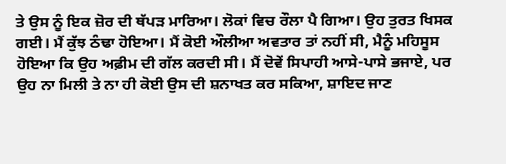ਤੇ ਉਸ ਨੂੰ ਇਕ ਜ਼ੋਰ ਦੀ ਥੱਪੜ ਮਾਰਿਆ। ਲੋਕਾਂ ਵਿਚ ਰੌਲਾ ਪੈ ਗਿਆ। ਉਹ ਤੁਰਤ ਖਿਸਕ ਗਈ। ਮੈਂ ਕੁੱਝ ਠੰਢਾ ਹੋਇਆ। ਮੈਂ ਕੋਈ ਔਲੀਆ ਅਵਤਾਰ ਤਾਂ ਨਹੀਂ ਸੀ, ਮੈਨੂੰ ਮਹਿਸੂਸ ਹੋਇਆ ਕਿ ਉਹ ਅਫ਼ੀਮ ਦੀ ਗੱਲ ਕਰਦੀ ਸੀ। ਮੈਂ ਦੋਵੇਂ ਸਿਪਾਹੀ ਆਸੇ-ਪਾਸੇ ਭਜਾਏ, ਪਰ ਉਹ ਨਾ ਮਿਲੀ ਤੇ ਨਾ ਹੀ ਕੋਈ ਉਸ ਦੀ ਸ਼ਨਾਖਤ ਕਰ ਸਕਿਆ, ਸ਼ਾਇਦ ਜਾਣ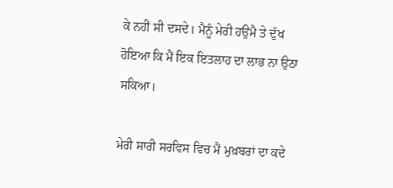ਕੇ ਨਹੀਂ ਸੀ ਦਸਦੇ। ਮੈਨੂੰ ਮੇਰੀ ਹਉਮੈ ਤੇ ਦੁੱਖ ਹੋਇਆ ਕਿ ਮੈਂ ਇਕ ਇਤਲਾਹ ਦਾ ਲਾਭ ਨਾ ਉਠਾ ਸਕਿਆ।

ਮੇਰੀ ਸਾਰੀ ਸਰਵਿਸ ਵਿਚ ਮੈਂ ਮੁਖ਼ਬਰਾਂ ਦਾ ਕਦੇ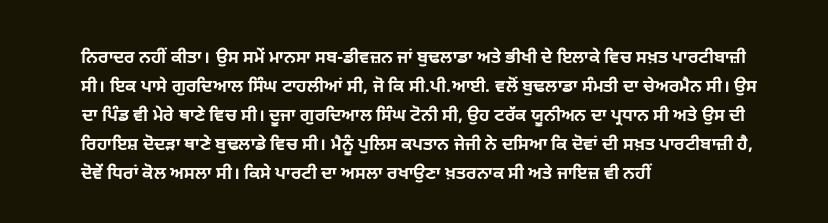ਨਿਰਾਦਰ ਨਹੀਂ ਕੀਤਾ। ਉਸ ਸਮੇਂ ਮਾਨਸਾ ਸਬ-ਡੀਵਜ਼ਨ ਜਾਂ ਬੁਢਲਾਡਾ ਅਤੇ ਭੀਖੀ ਦੇ ਇਲਾਕੇ ਵਿਚ ਸਖ਼ਤ ਪਾਰਟੀਬਾਜ਼ੀ ਸੀ। ਇਕ ਪਾਸੇ ਗੁਰਦਿਆਲ ਸਿੰਘ ਟਾਹਲੀਆਂ ਸੀ, ਜੋ ਕਿ ਸੀ.ਪੀ.ਆਈ. ਵਲੋਂ ਬੁਢਲਾਡਾ ਸੰਮਤੀ ਦਾ ਚੇਅਰਮੈਨ ਸੀ। ਉਸ ਦਾ ਪਿੰਡ ਵੀ ਮੇਰੇ ਥਾਣੇ ਵਿਚ ਸੀ। ਦੂਜਾ ਗੁਰਦਿਆਲ ਸਿੰਘ ਟੋਨੀ ਸੀ, ਉਹ ਟਰੱਕ ਯੂਨੀਅਨ ਦਾ ਪ੍ਰਧਾਨ ਸੀ ਅਤੇ ਉਸ ਦੀ ਰਿਹਾਇਸ਼ ਦੋਦੜਾ ਥਾਣੇ ਬੁਢਲਾਡੇ ਵਿਚ ਸੀ। ਮੈਨੂੰ ਪੁਲਿਸ ਕਪਤਾਨ ਜੇਜੀ ਨੇ ਦਸਿਆ ਕਿ ਦੋਵਾਂ ਦੀ ਸਖ਼ਤ ਪਾਰਟੀਬਾਜ਼ੀ ਹੈ, ਦੋਵੇਂ ਧਿਰਾਂ ਕੋਲ ਅਸਲਾ ਸੀ। ਕਿਸੇ ਪਾਰਟੀ ਦਾ ਅਸਲਾ ਰਖਾਉਣਾ ਖ਼ਤਰਨਾਕ ਸੀ ਅਤੇ ਜਾਇਜ਼ ਵੀ ਨਹੀਂ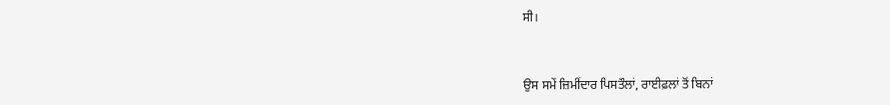ਸੀ।



ਉਸ ਸਮੇਂ ਜ਼ਿਮੀਂਦਾਰ ਪਿਸਤੌਲਾਂ, ਰਾਈਫ਼ਲਾਂ ਤੋਂ ਬਿਨਾਂ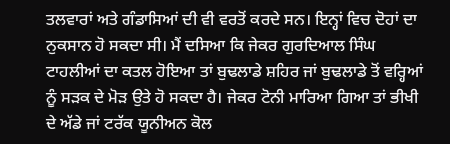ਤਲਵਾਰਾਂ ਅਤੇ ਗੰਡਾਸਿਆਂ ਦੀ ਵੀ ਵਰਤੋਂ ਕਰਦੇ ਸਨ। ਇਨ੍ਹਾਂ ਵਿਚ ਦੋਹਾਂ ਦਾ ਨੁਕਸਾਨ ਹੋ ਸਕਦਾ ਸੀ। ਮੈਂ ਦਸਿਆ ਕਿ ਜੇਕਰ ਗੁਰਦਿਆਲ ਸਿੰਘ ਟਾਹਲੀਆਂ ਦਾ ਕਤਲ ਹੋਇਆ ਤਾਂ ਬੁਢਲਾਡੇ ਸ਼ਹਿਰ ਜਾਂ ਬੁਢਲਾਡੇ ਤੋਂ ਵਰ੍ਹਿਆਂ ਨੂੰ ਸੜਕ ਦੇ ਮੋੜ ਉਤੇ ਹੋ ਸਕਦਾ ਹੈ। ਜੇਕਰ ਟੋਨੀ ਮਾਰਿਆ ਗਿਆ ਤਾਂ ਭੀਖੀ ਦੇ ਅੱਡੇ ਜਾਂ ਟਰੱਕ ਯੂਨੀਅਨ ਕੋਲ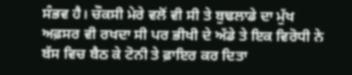ਸੰਭਵ ਹੈ। ਚੌਕਸੀ ਮੇਰੇ ਵਲੋਂ ਵੀ ਸੀ ਤੇ ਬੁਢਲਾਡੇ ਦਾ ਮੁੱਖ ਅਫ਼ਸਰ ਵੀ ਰਖਦਾ ਸੀ ਪਰ ਭੀਖੀ ਦੇ ਅੱਡੇ ਤੇ ਇਕ ਵਿਰੋਧੀ ਨੇ ਬੱਸ ਵਿਚ ਬੈਠ ਕੇ ਟੋਨੀ ਤੇ ਫ਼ਾਇਰ ਕਰ ਦਿਤਾ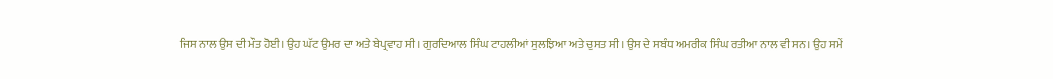ਜਿਸ ਨਾਲ ਉਸ ਦੀ ਮੌਤ ਹੋਈ। ਉਹ ਘੱਟ ਉਮਰ ਦਾ ਅਤੇ ਬੇਪ੍ਰਵਾਹ ਸੀ। ਗੁਰਦਿਆਲ ਸਿੰਘ ਟਾਹਲੀਆਂ ਸੁਲਝਿਆ ਅਤੇ ਚੁਸਤ ਸੀ। ਉਸ ਦੇ ਸਬੰਧ ਅਮਰੀਕ ਸਿੰਘ ਰਤੀਆ ਨਾਲ ਵੀ ਸਨ। ਉਹ ਸਮੇਂ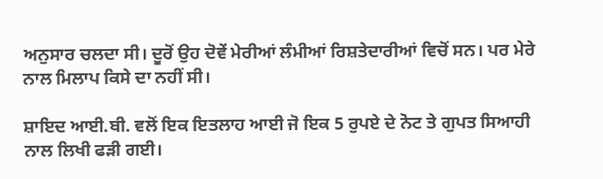ਅਨੁਸਾਰ ਚਲਦਾ ਸੀ। ਦੂਰੋਂ ਉਹ ਦੋਵੇਂ ਮੇਰੀਆਂ ਲੰਮੀਆਂ ਰਿਸ਼ਤੇਦਾਰੀਆਂ ਵਿਚੋਂ ਸਨ। ਪਰ ਮੇਰੇ ਨਾਲ ਮਿਲਾਪ ਕਿਸੇ ਦਾ ਨਹੀਂ ਸੀ।

ਸ਼ਾਇਦ ਆਈ.ਬੀ. ਵਲੋਂ ਇਕ ਇਤਲਾਹ ਆਈ ਜੋ ਇਕ 5 ਰੁਪਏ ਦੇ ਨੋਟ ਤੇ ਗੁਪਤ ਸਿਆਹੀ ਨਾਲ ਲਿਖੀ ਫੜੀ ਗਈ।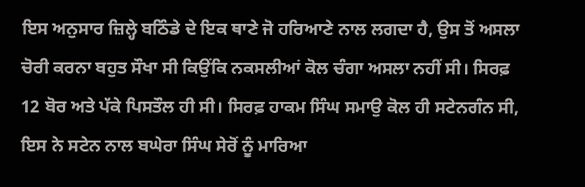ਇਸ ਅਨੁਸਾਰ ਜ਼ਿਲ੍ਹੇ ਬਠਿੰਡੇ ਦੇ ਇਕ ਥਾਣੇ ਜੋ ਹਰਿਆਣੇ ਨਾਲ ਲਗਦਾ ਹੈ, ਉਸ ਤੋਂ ਅਸਲਾ ਚੋਰੀ ਕਰਨਾ ਬਹੁਤ ਸੌਖਾ ਸੀ ਕਿਉਂਕਿ ਨਕਸਲੀਆਂ ਕੋਲ ਚੰਗਾ ਅਸਲਾ ਨਹੀਂ ਸੀ। ਸਿਰਫ਼ 12 ਬੋਰ ਅਤੇ ਪੱਕੇ ਪਿਸਤੌਲ ਹੀ ਸੀ। ਸਿਰਫ਼ ਹਾਕਮ ਸਿੰਘ ਸਮਾਉ ਕੋਲ ਹੀ ਸਟੇਨਗੰਨ ਸੀ, ਇਸ ਨੇ ਸਟੇਨ ਨਾਲ ਬਘੇਰਾ ਸਿੰਘ ਸੇਰੋਂ ਨੂੰ ਮਾਰਿਆ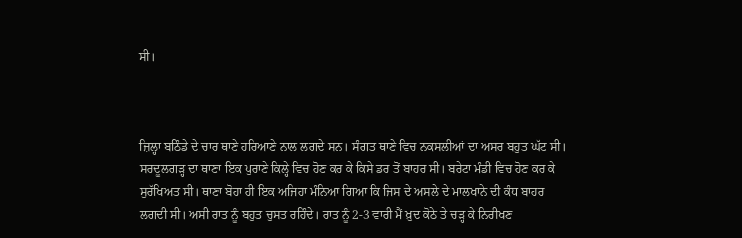ਸੀ।



ਜ਼ਿਲ੍ਹਾ ਬਠਿੰਡੇ ਦੇ ਚਾਰ ਥਾਣੇ ਹਰਿਆਣੇ ਨਾਲ ਲਗਦੇ ਸਨ। ਸੰਗਤ ਥਾਣੇ ਵਿਚ ਨਕਸਲੀਆਂ ਦਾ ਅਸਰ ਬਹੁਤ ਘੱਟ ਸੀ। ਸਰਦੂਲਗੜ੍ਹ ਦਾ ਥਾਣਾ ਇਕ ਪੁਰਾਣੇ ਕਿਲ੍ਹੇ ਵਿਚ ਹੋਣ ਕਰ ਕੇ ਕਿਸੇ ਡਰ ਤੋਂ ਬਾਹਰ ਸੀ। ਬਰੇਟਾ ਮੰਡੀ ਵਿਚ ਹੋਣ ਕਰ ਕੇ ਸੁਰੱਖਿਅਤ ਸੀ। ਥਾਣਾ ਬੋਹਾ ਹੀ ਇਕ ਅਜਿਹਾ ਮੰਨਿਆ ਗਿਆ ਕਿ ਜਿਸ ਦੇ ਅਸਲੇ ਦੇ ਮਾਲਖਾਨੇ ਦੀ ਕੰਧ ਬਾਹਰ ਲਗਦੀ ਸੀ। ਅਸੀ ਰਾਤ ਨੂੰ ਬਹੁਤ ਚੁਸਤ ਰਹਿੰਦੇ। ਰਾਤ ਨੂੰ 2-3 ਵਾਰੀ ਮੈਂ ਖ਼ੁਦ ਕੋਠੇ ਤੇ ਚੜ੍ਹ ਕੇ ਨਿਰੀਖਣ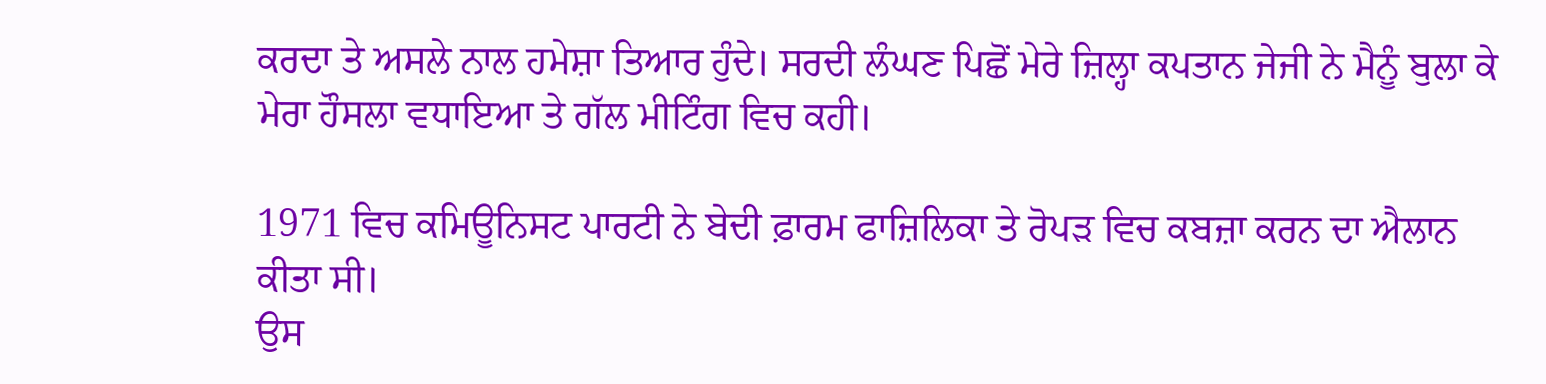ਕਰਦਾ ਤੇ ਅਸਲੇ ਨਾਲ ਹਮੇਸ਼ਾ ਤਿਆਰ ਹੁੰਦੇ। ਸਰਦੀ ਲੰਘਣ ਪਿਛੋਂ ਮੇਰੇ ਜ਼ਿਲ੍ਹਾ ਕਪਤਾਨ ਜੇਜੀ ਨੇ ਮੈਨੂੰ ਬੁਲਾ ਕੇ ਮੇਰਾ ਹੌਸਲਾ ਵਧਾਇਆ ਤੇ ਗੱਲ ਮੀਟਿੰਗ ਵਿਚ ਕਹੀ।

1971 ਵਿਚ ਕਮਿਊਨਿਸਟ ਪਾਰਟੀ ਨੇ ਬੇਦੀ ਫ਼ਾਰਮ ਫਾਜ਼ਿਲਿਕਾ ਤੇ ਰੋਪੜ ਵਿਚ ਕਬਜ਼ਾ ਕਰਨ ਦਾ ਐਲਾਨ ਕੀਤਾ ਸੀ।
ਉਸ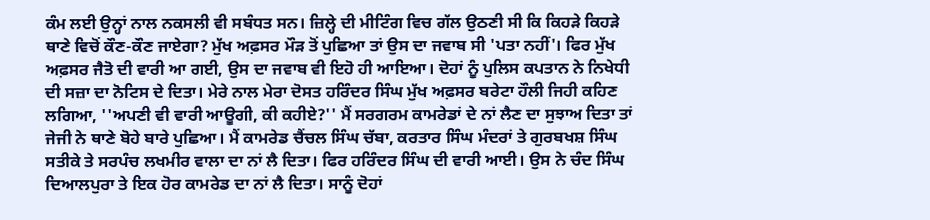ਕੰਮ ਲਈ ਉਨ੍ਹਾਂ ਨਾਲ ਨਕਸਲੀ ਵੀ ਸਬੰਧਤ ਸਨ। ਜ਼ਿਲ੍ਹੇ ਦੀ ਮੀਟਿੰਗ ਵਿਚ ਗੱਲ ਉਠਣੀ ਸੀ ਕਿ ਕਿਹੜੇ ਕਿਹੜੇ ਥਾਣੇ ਵਿਚੋਂ ਕੌਣ-ਕੌਣ ਜਾਏਗਾ? ਮੁੱਖ ਅਫ਼ਸਰ ਮੌੜ ਤੋਂ ਪੁਛਿਆ ਤਾਂ ਉਸ ਦਾ ਜਵਾਬ ਸੀ 'ਪਤਾ ਨਹੀਂ'। ਫਿਰ ਮੁੱਖ ਅਫ਼ਸਰ ਜੈਤੋ ਦੀ ਵਾਰੀ ਆ ਗਈ, ਉਸ ਦਾ ਜਵਾਬ ਵੀ ਇਹੋ ਹੀ ਆਇਆ। ਦੋਹਾਂ ਨੂੰ ਪੁਲਿਸ ਕਪਤਾਨ ਨੇ ਨਿਖੇਧੀ ਦੀ ਸਜ਼ਾ ਦਾ ਨੋਟਿਸ ਦੇ ਦਿਤਾ। ਮੇਰੇ ਨਾਲ ਮੇਰਾ ਦੋਸਤ ਹਰਿੰਦਰ ਸਿੰਘ ਮੁੱਖ ਅਫ਼ਸਰ ਬਰੇਟਾ ਹੌਲੀ ਜਿਹੀ ਕਹਿਣ ਲਗਿਆ, ''ਅਪਣੀ ਵੀ ਵਾਰੀ ਆਊਗੀ, ਕੀ ਕਹੀਏ?'' ਮੈਂ ਸਰਗਰਮ ਕਾਮਰੇਡਾਂ ਦੇ ਨਾਂ ਲੈਣ ਦਾ ਸੁਝਾਅ ਦਿਤਾ ਤਾਂ ਜੇਜੀ ਨੇ ਥਾਣੇ ਬੋਹੇ ਬਾਰੇ ਪੁਛਿਆ। ਮੈਂ ਕਾਮਰੇਡ ਚੈਂਚਲ ਸਿੰਘ ਚੱਬਾ, ਕਰਤਾਰ ਸਿੰਘ ਮੰਦਰਾਂ ਤੇ ਗੁਰਬਖਸ਼ ਸਿੰਘ ਸਤੀਕੇ ਤੇ ਸਰਪੰਚ ਲਖਮੀਰ ਵਾਲਾ ਦਾ ਨਾਂ ਲੈ ਦਿਤਾ। ਫਿਰ ਹਰਿੰਦਰ ਸਿੰਘ ਦੀ ਵਾਰੀ ਆਈ। ਉਸ ਨੇ ਚੰਦ ਸਿੰਘ ਦਿਆਲਪੁਰਾ ਤੇ ਇਕ ਹੋਰ ਕਾਮਰੇਡ ਦਾ ਨਾਂ ਲੈ ਦਿਤਾ। ਸਾਨੂੰ ਦੋਹਾਂ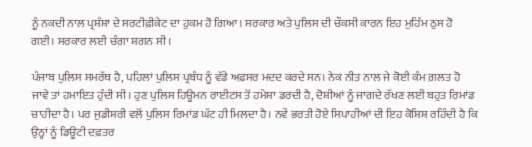ਨੂੰ ਨਕਦੀ ਨਾਲ ਪ੍ਰਸ਼ੰਸ਼ਾ ਦੇ ਸਰਟੀਫ਼ੀਕੇਟ ਦਾ ਹੁਕਮ ਹੋ ਗਿਆ। ਸਰਕਾਰ ਅਤੇ ਪੁਲਿਸ ਦੀ ਚੌਕਸੀ ਕਾਰਨ ਇਹ ਮੁਹਿੰਮ ਠੁਸ ਹੋ ਗਈ। ਸਰਕਾਰ ਲਈ ਚੰਗਾ ਸ਼ਗਨ ਸੀ।

ਪੰਜਾਬ ਪੁਲਿਸ ਸਮਰੱਥ ਹੈ, ਪਹਿਲਾਂ ਪੁਲਿਸ ਪ੍ਰਬੰਧ ਨੂੰ ਵੱਡੇ ਅਫ਼ਸਰ ਮਦਦ ਕਰਦੇ ਸਨ। ਨੇਕ ਨੀਤ ਨਾਲ ਜੇ ਕੋਈ ਕੰਮ ਗ਼ਲਤ ਹੋ ਜਾਵੇ ਤਾਂ ਹਮਾਇਤ ਹੁੰਦੀ ਸੀ। ਹੁਣ ਪੁਲਿਸ ਹਿਊਮਨ ਰਾਈਟਸ ਤੋਂ ਹਮੇਸ਼ਾ ਡਰਦੀ ਹੈ, ਦੋਸ਼ੀਆਂ ਨੂੰ ਜਾਗਦੇ ਰੱਖਣ ਲਈ ਬਹੁਤ ਰਿਮਾਂਡ ਚਾਹੀਦਾ ਹੈ। ਪਰ ਜੁਡੀਸ਼ਰੀ ਵਲੋਂ ਪੁਲਿਸ ਰਿਮਾਂਡ ਘੱਟ ਹੀ ਮਿਲਦਾ ਹੈ। ਨਵੇਂ ਭਰਤੀ ਹੋਏ ਸਿਪਾਹੀਆਂ ਦੀ ਇਹ ਕੋਸ਼ਿਸ਼ ਰਹਿੰਦੀ ਹੈ ਕਿ ਉਨ੍ਹਾਂ ਨੂੰ ਡਿਊਟੀ ਦਫ਼ਤਰ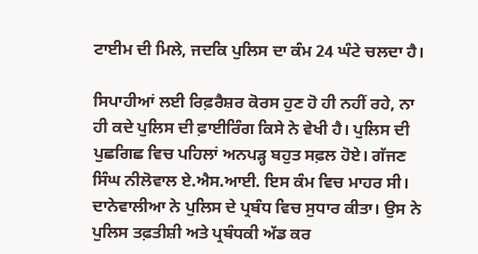ਟਾਈਮ ਦੀ ਮਿਲੇ, ਜਦਕਿ ਪੁਲਿਸ ਦਾ ਕੰਮ 24 ਘੰਟੇ ਚਲਦਾ ਹੈ।

ਸਿਪਾਹੀਆਂ ਲਈ ਰਿਫ਼ਰੈਸ਼ਰ ਕੋਰਸ ਹੁਣ ਹੋ ਹੀ ਨਹੀਂ ਰਹੇ, ਨਾ ਹੀ ਕਦੇ ਪੁਲਿਸ ਦੀ ਫ਼ਾਈਰਿੰਗ ਕਿਸੇ ਨੇ ਵੇਖੀ ਹੈ। ਪੁਲਿਸ ਦੀ ਪੁਛਗਿਛ ਵਿਚ ਪਹਿਲਾਂ ਅਨਪੜ੍ਹ ਬਹੁਤ ਸਫ਼ਲ ਹੋਏ। ਗੱਜਣ ਸਿੰਘ ਨੀਲੋਵਾਲ ਏ.ਐਸ.ਆਈ. ਇਸ ਕੰਮ ਵਿਚ ਮਾਹਰ ਸੀ। ਦਾਨੇਵਾਲੀਆ ਨੇ ਪੁਲਿਸ ਦੇ ਪ੍ਰਬੰਧ ਵਿਚ ਸੁਧਾਰ ਕੀਤਾ। ਉਸ ਨੇ ਪੁਲਿਸ ਤਫ਼ਤੀਸ਼ੀ ਅਤੇ ਪ੍ਰਬੰਧਕੀ ਅੱਡ ਕਰ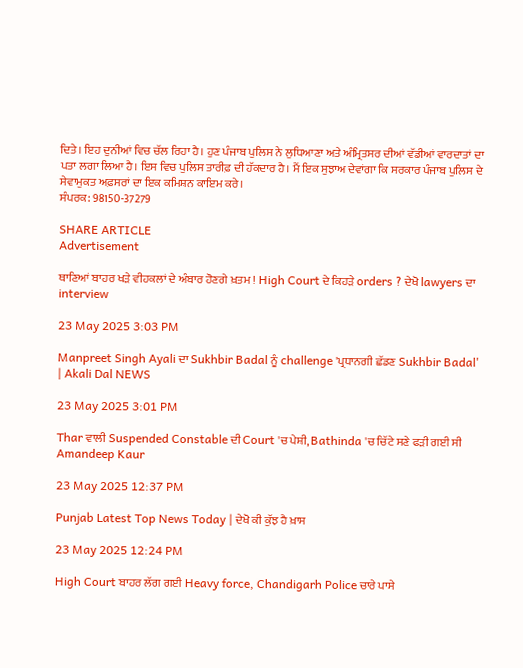ਦਿਤੇ। ਇਹ ਦੁਨੀਆਂ ਵਿਚ ਚੱਲ ਰਿਹਾ ਹੈ। ਹੁਣ ਪੰਜਾਬ ਪੁਲਿਸ ਨੇ ਲੁਧਿਆਣਾ ਅਤੇ ਅੰਮ੍ਰਿਤਸਰ ਦੀਆਂ ਵੱਡੀਆਂ ਵਾਰਦਾਤਾਂ ਦਾ ਪਤਾ ਲਗਾ ਲਿਆ ਹੈ। ਇਸ ਵਿਚ ਪੁਲਿਸ ਤਾਰੀਫ਼ ਦੀ ਹੱਕਦਾਰ ਹੈ। ਮੈਂ ਇਕ ਸੁਝਾਅ ਦੇਵਾਂਗਾ ਕਿ ਸਰਕਾਰ ਪੰਜਾਬ ਪੁਲਿਸ ਦੇ ਸੇਵਾਮੁਕਤ ਅਫ਼ਸਰਾਂ ਦਾ ਇਕ ਕਮਿਸ਼ਨ ਕਾਇਮ ਕਰੇ।
ਸੰਪਰਕ: 98150-37279

SHARE ARTICLE
Advertisement

ਥਾਣਿਆਂ ਬਾਹਰ ਖੜੇ ਵੀਹਕਲਾਂ ਦੇ ਅੰਬਾਰ ਹੋਣਗੇ ਖ਼ਤਮ ! High Court ਦੇ ਕਿਹੜੇ orders ? ਦੇਖੋ lawyers ਦਾ interview

23 May 2025 3:03 PM

Manpreet Singh Ayali ਦਾ Sukhbir Badal ਨੂੰ challenge 'ਪ੍ਰਧਾਨਗੀ ਛੱਡਣ Sukhbir Badal' | Akali Dal NEWS

23 May 2025 3:01 PM

Thar ਵਾਲੀ Suspended Constable ਦੀ Court 'ਚ ਪੇਸ਼ੀ, Bathinda 'ਚ ਚਿੱਟੇ ਸਣੇ ਫੜੀ ਗਈ ਸੀ Amandeep Kaur

23 May 2025 12:37 PM

Punjab Latest Top News Today | ਦੇਖੋ ਕੀ ਕੁੱਝ ਹੈ ਖ਼ਾਸ

23 May 2025 12:24 PM

High Court ਬਾਹਰ ਲੱਗ ਗਈ Heavy force, Chandigarh Police ਚਾਰੇ ਪਾਸੇ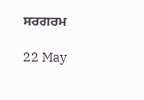ਸਰਗਰਮ

22 May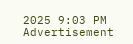2025 9:03 PM
Advertisement